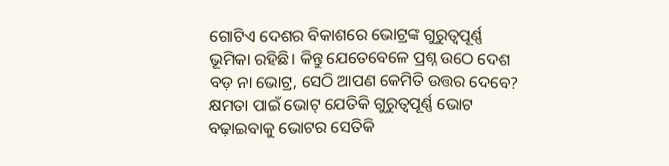ଗୋଟିଏ ଦେଶର ବିକାଶରେ ଭୋଟ୍ରଙ୍କ ଗୁରୁତ୍ୱପୂର୍ଣ୍ଣ ଭୂମିକା ରହିଛି। କିନ୍ତୁ ଯେତେବେଳେ ପ୍ରଶ୍ନ ଉଠେ ଦେଶ ବଡ଼ ନା ଭୋଟ୍ର, ସେଠି ଆପଣ କେମିତି ଉତ୍ତର ଦେବେ? କ୍ଷମତା ପାଇଁ ଭୋଟ୍ ଯେତିକି ଗୁରୁତ୍ୱପୂର୍ଣ୍ଣ ଭୋଟ ବଢ଼ାଇବାକୁ ଭୋଟର ସେତିକି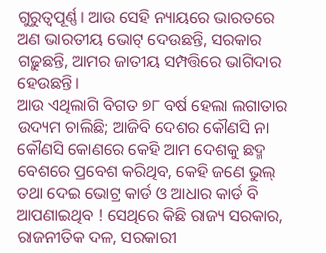ଗୁରୁତ୍ୱପୂର୍ଣ୍ଣ। ଆଉ ସେହି ନ୍ୟାୟରେ ଭାରତରେ ଅଣ ଭାରତୀୟ ଭୋଟ୍ ଦେଉଛନ୍ତି, ସରକାର ଗଢ଼ୁଛନ୍ତି, ଆମର ଜାତୀୟ ସମ୍ପତ୍ତିରେ ଭାଗିଦାର ହେଉଛନ୍ତି।
ଆଉ ଏଥିଲାଗି ବିଗତ ୭୮ ବର୍ଷ ହେଲା ଲଗାତାର ଉଦ୍ୟମ ଚାଲିଛି; ଆଜିବି ଦେଶର କୌଣସି ନା କୌଣସି କୋଣରେ କେହି ଆମ ଦେଶକୁ ଛଦ୍ମ ବେଶରେ ପ୍ରବେଶ କରିଥିବ, କେହି ଜଣେ ଭୁଲ୍ ତଥା ଦେଇ ଭୋଟ୍ର କାର୍ଡ ଓ ଆଧାର କାର୍ଡ ବି ଆପଣାଇଥିବ ! ସେଥିରେ କିଛି ରାଜ୍ୟ ସରକାର, ରାଜନୀତିକ ଦଳ, ସରକାରୀ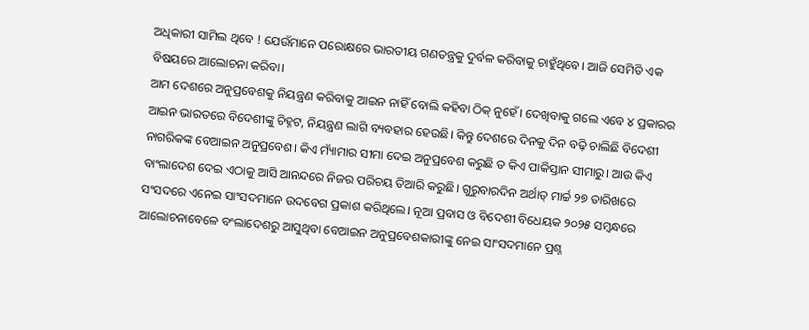ଅଧିକାରୀ ସାମିଲ ଥିବେ ! ଯେଉଁମାନେ ପରୋକ୍ଷରେ ଭାରତୀୟ ଗଣତନ୍ତ୍ରକୁ ଦୁର୍ବଳ କରିବାକୁ ଚାହୁଁଥିବେ। ଆଜି ସେମିତି ଏକ ବିଷୟରେ ଆଲୋଚନା କରିବା।
ଆମ ଦେଶରେ ଅନୁପ୍ରବେଶକୁ ନିୟନ୍ତ୍ରଣ କରିବାକୁ ଆଇନ ନାହିଁ ବୋଲି କହିବା ଠିକ୍ ନୁହେଁ। ଦେଖିବାକୁ ଗଲେ ଏବେ ୪ ପ୍ରକାରର ଆଇନ ଭାରତରେ ବିଦେଶୀଙ୍କୁ ଚିହ୍ନଟ, ନିୟନ୍ତ୍ରଣ ଲାଗି ବ୍ୟବହାର ହେଉଛି। କିନ୍ତୁ ଦେଶରେ ଦିନକୁ ଦିନ ବଢ଼ି ଚାଲିଛି ବିଦେଶୀ ନାଗରିକଙ୍କ ବେଆଇନ ଅନୁପ୍ରବେଶ। କିଏ ମ୍ୟାଁମାର ସୀମା ଦେଇ ଅନୁପ୍ରବେଶ କରୁଛି ତ କିଏ ପାକିସ୍ତାନ ସୀମାରୁ। ଆଉ କିଏ ବାଂଲାଦେଶ ଦେଇ ଏଠାକୁ ଆସି ଆନନ୍ଦରେ ନିଜର ପରିଚୟ ତିଆରି କରୁଛି। ଗୁରୁବାରଦିନ ଅର୍ଥାତ୍ ମାର୍ଚ୍ଚ ୨୭ ତାରିଖରେ ସଂସଦରେ ଏନେଇ ସାଂସଦମାନେ ଉଦବେଗ ପ୍ରକାଶ କରିଥିଲେ। ନୂଆ ପ୍ରବାସ ଓ ବିଦେଶୀ ବିଧେୟକ ୨୦୨୫ ସମ୍ବନ୍ଧରେ ଆଲୋଚନାବେଳେ ବଂଲାଦେଶରୁ ଆସୁଥିବା ବେଆଇନ ଅନୁପ୍ରବେଶକାରୀଙ୍କୁ ନେଇ ସାଂସଦମାନେ ପ୍ରଶ୍ନ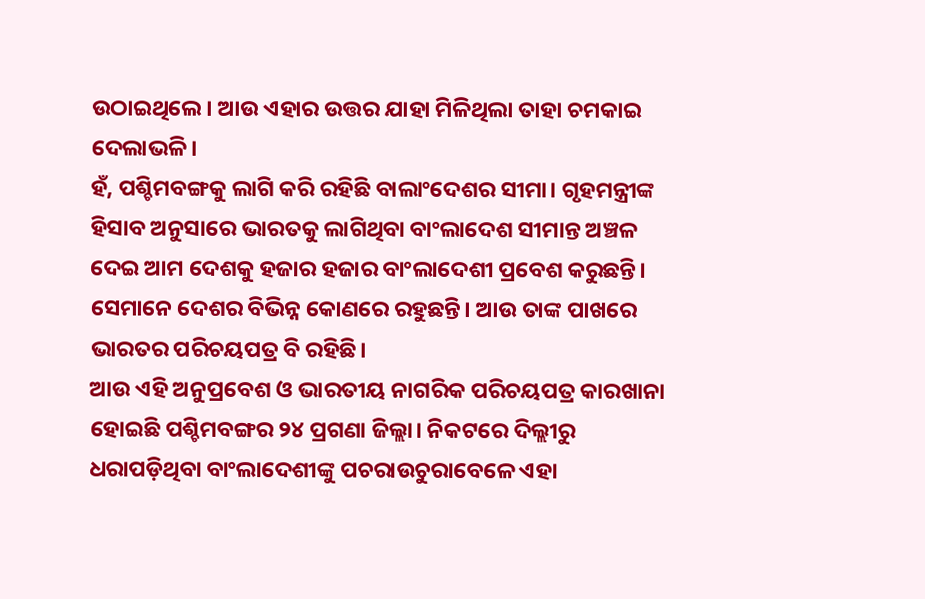ଉଠାଇଥିଲେ। ଆଉ ଏହାର ଉତ୍ତର ଯାହା ମିଳିଥିଲା ତାହା ଚମକାଇ ଦେଲାଭଳି।
ହଁ, ପଶ୍ଚିମବଙ୍ଗକୁ ଲାଗି କରି ରହିଛି ବାଲାଂଦେଶର ସୀମା। ଗୃହମନ୍ତ୍ରୀଙ୍କ ହିସାବ ଅନୁସାରେ ଭାରତକୁ ଲାଗିଥିବା ବାଂଲାଦେଶ ସୀମାନ୍ତ ଅଞ୍ଚଳ ଦେଇ ଆମ ଦେଶକୁ ହଜାର ହଜାର ବାଂଲାଦେଶୀ ପ୍ରବେଶ କରୁଛନ୍ତି। ସେମାନେ ଦେଶର ବିଭିନ୍ନ କୋଣରେ ରହୁଛନ୍ତି। ଆଉ ତାଙ୍କ ପାଖରେ ଭାରତର ପରିଚୟପତ୍ର ବି ରହିଛି।
ଆଉ ଏହି ଅନୁପ୍ରବେଶ ଓ ଭାରତୀୟ ନାଗରିକ ପରିଚୟପତ୍ର କାରଖାନା ହୋଇଛି ପଶ୍ଚିମବଙ୍ଗର ୨୪ ପ୍ରଗଣା ଜିଲ୍ଲା। ନିକଟରେ ଦିଲ୍ଲୀରୁ ଧରାପଡ଼ିଥିବା ବାଂଲାଦେଶୀଙ୍କୁ ପଚରାଉଚୁରାବେଳେ ଏହା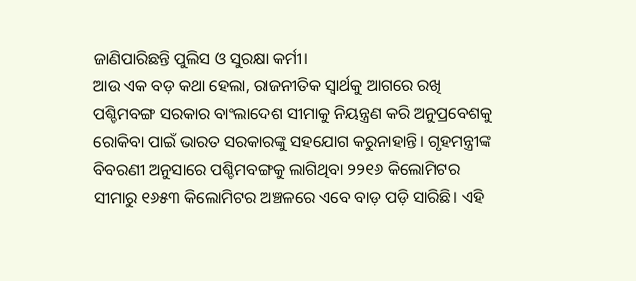ଜାଣିପାରିଛନ୍ତି ପୁଲିସ ଓ ସୁରକ୍ଷା କର୍ମୀ।
ଆଉ ଏକ ବଡ଼ କଥା ହେଲା, ରାଜନୀତିକ ସ୍ୱାର୍ଥକୁ ଆଗରେ ରଖି ପଶ୍ଚିମବଙ୍ଗ ସରକାର ବାଂଲାଦେଶ ସୀମାକୁ ନିୟନ୍ତ୍ରଣ କରି ଅନୁପ୍ରବେଶକୁ ରୋକିବା ପାଇଁ ଭାରତ ସରକାରଙ୍କୁ ସହଯୋଗ କରୁନାହାନ୍ତି। ଗୃହମନ୍ତ୍ରୀଙ୍କ ବିବରଣୀ ଅନୁସାରେ ପଶ୍ଚିମବଙ୍ଗକୁ ଲାଗିଥିବା ୨୨୧୬ କିଲୋମିଟର ସୀମାରୁ ୧୬୫୩ କିଲୋମିଟର ଅଞ୍ଚଳରେ ଏବେ ବାଡ଼ ପଡ଼ି ସାରିଛି। ଏହି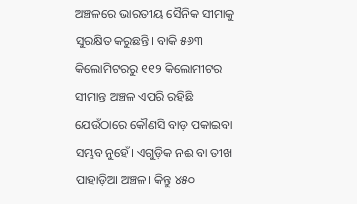ଅଞ୍ଚଳରେ ଭାରତୀୟ ସୈନିକ ସୀମାକୁ ସୁରକ୍ଷିତ କରୁଛନ୍ତି। ବାକି ୫୬୩ କିଲୋମିଟରରୁ ୧୧୨ କିଲୋମୀଟର ସୀମାନ୍ତ ଅଞ୍ଚଳ ଏପରି ରହିଛି ଯେଉଁଠାରେ କୌଣସି ବାଡ଼ ପକାଇବା ସମ୍ଭବ ନୁହେଁ। ଏଗୁଡ଼ିକ ନଈ ବା ତୀଖ ପାହାଡ଼ିଆ ଅଞ୍ଚଳ। କିନ୍ତୁ ୪୫୦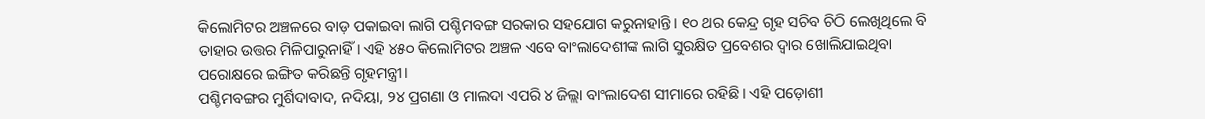କିଲୋମିଟର ଅଞ୍ଚଳରେ ବାଡ଼ ପକାଇବା ଲାଗି ପଶ୍ଚିମବଙ୍ଗ ସରକାର ସହଯୋଗ କରୁନାହାନ୍ତି। ୧୦ ଥର କେନ୍ଦ୍ର ଗୃହ ସଚିବ ଚିଠି ଲେଖିଥିଲେ ବି ତାହାର ଉତ୍ତର ମିଳିପାରୁନାହିଁ। ଏହି ୪୫୦ କିଲୋମିଟର ଅଞ୍ଚଳ ଏବେ ବାଂଲାଦେଶୀଙ୍କ ଲାଗି ସୁରକ୍ଷିତ ପ୍ରବେଶର ଦ୍ୱାର ଖୋଲିଯାଇଥିବା ପରୋକ୍ଷରେ ଇଙ୍ଗିତ କରିଛନ୍ତି ଗୃହମନ୍ତ୍ରୀ।
ପଶ୍ଚିମବଙ୍ଗର ମୁର୍ଶିଦାବାଦ, ନଦିୟା, ୨୪ ପ୍ରଗଣା ଓ ମାଲଦା ଏପରି ୪ ଜିଲ୍ଲା ବାଂଲାଦେଶ ସୀମାରେ ରହିଛି। ଏହି ପଡ଼ୋଶୀ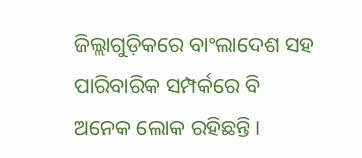ଜିଲ୍ଲାଗୁଡ଼ିକରେ ବାଂଲାଦେଶ ସହ ପାରିବାରିକ ସମ୍ପର୍କରେ ବି ଅନେକ ଲୋକ ରହିଛନ୍ତି।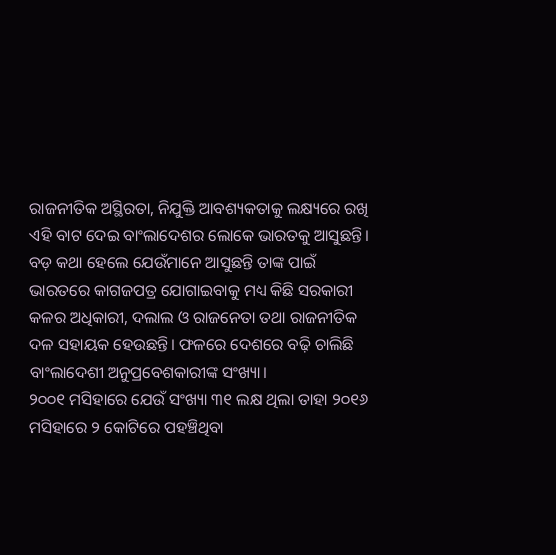ରାଜନୀତିକ ଅସ୍ଥିରତା, ନିଯୁକ୍ତି ଆବଶ୍ୟକତାକୁ ଲକ୍ଷ୍ୟରେ ରଖି ଏହି ବାଟ ଦେଇ ବାଂଲାଦେଶର ଲୋକେ ଭାରତକୁ ଆସୁଛନ୍ତି।
ବଡ଼ କଥା ହେଲେ ଯେଉଁମାନେ ଆସୁଛନ୍ତି ତାଙ୍କ ପାଇଁ ଭାରତରେ କାଗଜପତ୍ର ଯୋଗାଇବାକୁ ମଧ୍ୟ କିଛି ସରକାରୀ କଳର ଅଧିକାରୀ, ଦଲାଲ ଓ ରାଜନେତା ତଥା ରାଜନୀତିକ ଦଳ ସହାୟକ ହେଉଛନ୍ତି। ଫଳରେ ଦେଶରେ ବଢ଼ି ଚାଲିଛି ବାଂଲାଦେଶୀ ଅନୁପ୍ରବେଶକାରୀଙ୍କ ସଂଖ୍ୟା।
୨୦୦୧ ମସିହାରେ ଯେଉଁ ସଂଖ୍ୟା ୩୧ ଲକ୍ଷ ଥିଲା ତାହା ୨୦୧୬ ମସିହାରେ ୨ କୋଟିରେ ପହଞ୍ଚିଥିବା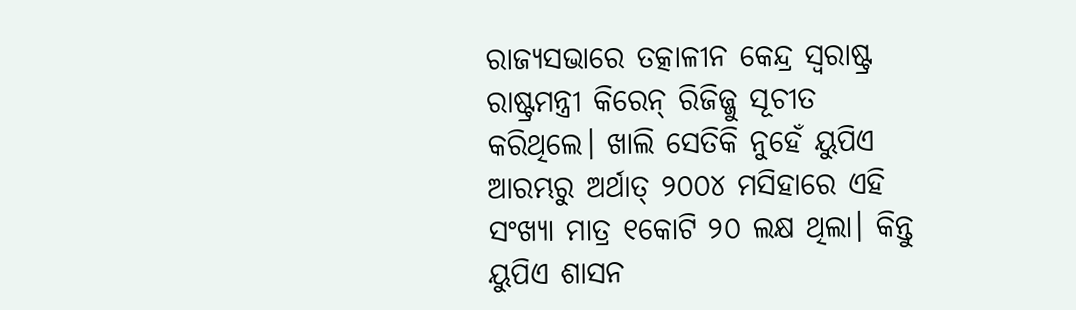ରାଜ୍ୟସଭାରେ ତତ୍କାଳୀନ କେନ୍ଦ୍ର ସ୍ୱରାଷ୍ଟ୍ର ରାଷ୍ଟ୍ରମନ୍ତ୍ରୀ କିରେନ୍ ରିଜିଜ୍ଜୁ ସୂଚୀତ କରିଥିଲେ। ଖାଲି ସେତିକି ନୁହେଁ ୟୁପିଏ ଆରମ୍ଭରୁ ଅର୍ଥାତ୍ ୨୦୦୪ ମସିହାରେ ଏହି ସଂଖ୍ୟା ମାତ୍ର ୧କୋଟି ୨୦ ଲକ୍ଷ ଥିଲା। କିନ୍ତୁ ୟୁପିଏ ଶାସନ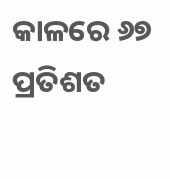କାଳରେ ୬୭ ପ୍ରତିଶତ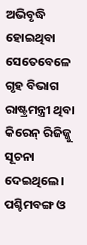ଅଭିବୃଦ୍ଧି ହୋଇଥିବା ସେତେବେଳେ ଗୃହ ବିଭାଗ ରାଷ୍ଟ୍ରମନ୍ତ୍ରୀ ଥିବା କିରେନ୍ ରିଜିଜ୍ଜୁ ସୂଚନା ଦେଇଥିଲେ।
ପଶ୍ଚିମବଙ୍ଗ ଓ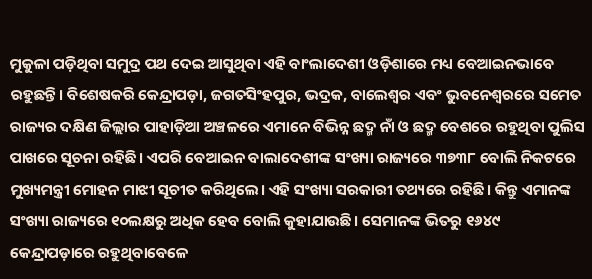ମୁକୁଳା ପଡ଼ିଥିବା ସମୁଦ୍ର ପଥ ଦେଇ ଆସୁଥିବା ଏହି ବାଂଲାଦେଶୀ ଓଡ଼ିଶାରେ ମଧ୍ୟ ବେଆଇନଭାବେ ରହୁଛନ୍ତି। ବିଶେଷକରି କେନ୍ଦ୍ରାପଡ଼ା, ଜଗତସିଂହପୁର, ଭଦ୍ରକ, ବାଲେଶ୍ୱର ଏବଂ ଭୁବନେଶ୍ୱରରେ ସମେତ ରାଜ୍ୟର ଦକ୍ଷିଣ ଜିଲ୍ଲାର ପାହାଡ଼ିଆ ଅଞ୍ଚଳରେ ଏମାନେ ବିଭିନ୍ନ ଛଦ୍ମ ନାଁ ଓ ଛଦ୍ମ ବେଶରେ ରହୁଥିବା ପୁଲିସ ପାଖରେ ସୂଚନା ରହିଛି। ଏପରି ବେଆଇନ ବାଲାଦେଶୀଙ୍କ ସଂଖ୍ୟା ରାଜ୍ୟରେ ୩୭୩୮ ବୋଲି ନିକଟରେ ମୁଖ୍ୟମନ୍ତ୍ରୀ ମୋହନ ମାଝୀ ସୂଚୀତ କରିଥିଲେ। ଏହି ସଂଖ୍ୟା ସରକାରୀ ତଥ୍ୟରେ ରହିଛି। କିନ୍ତୁ ଏମାନଙ୍କ ସଂଖ୍ୟା ରାଜ୍ୟରେ ୧୦ଲକ୍ଷରୁ ଅଧିକ ହେବ ବୋଲି କୁହାଯାଉଛି। ସେମାନଙ୍କ ଭିତରୁ ୧୬୪୯ କେନ୍ଦ୍ରାପଡ଼ାରେ ରହୁଥିବାବେଳେ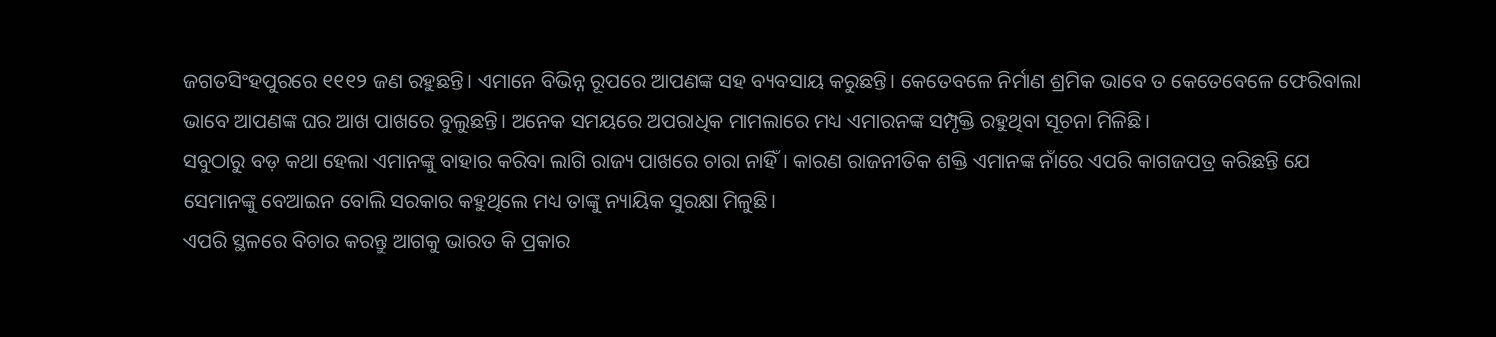ଜଗତସିଂହପୁରରେ ୧୧୧୨ ଜଣ ରହୁଛନ୍ତି। ଏମାନେ ବିଭିନ୍ନ ରୂପରେ ଆପଣଙ୍କ ସହ ବ୍ୟବସାୟ କରୁଛନ୍ତି। କେତେବଳେ ନିର୍ମାଣ ଶ୍ରମିକ ଭାବେ ତ କେତେବେଳେ ଫେରିବାଲା ଭାବେ ଆପଣଙ୍କ ଘର ଆଖ ପାଖରେ ବୁଲୁଛନ୍ତି। ଅନେକ ସମୟରେ ଅପରାଧିକ ମାମଲାରେ ମଧ୍ୟ ଏମାରନଙ୍କ ସମ୍ପୃକ୍ତି ରହୁଥିବା ସୂଚନା ମିଳିଛି।
ସବୁଠାରୁ ବଡ଼ କଥା ହେଲା ଏମାନଙ୍କୁ ବାହାର କରିବା ଲାଗି ରାଜ୍ୟ ପାଖରେ ଚାରା ନାହିଁ। କାରଣ ରାଜନୀତିକ ଶକ୍ତି ଏମାନଙ୍କ ନାଁରେ ଏପରି କାଗଜପତ୍ର କରିଛନ୍ତି ଯେ ସେମାନଙ୍କୁ ବେଆଇନ ବୋଲି ସରକାର କହୁଥିଲେ ମଧ୍ୟ ତାଙ୍କୁ ନ୍ୟାୟିକ ସୁରକ୍ଷା ମିଳୁଛି।
ଏପରି ସ୍ଥଳରେ ବିଚାର କରନ୍ତୁ ଆଗକୁ ଭାରତ କି ପ୍ରକାର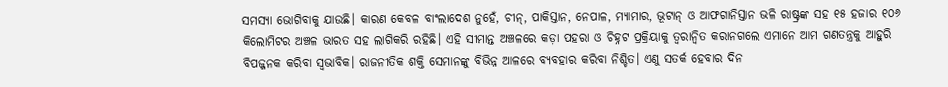ସମସ୍ୟା ଭୋଗିବାକୁ ଯାଉଛି। କାରଣ କେବଳ ବାଂଲାଦେଶ ନୁହେଁ, ଚୀନ୍, ପାକିସ୍ତାନ, ନେପାଳ, ମ୍ୟାମାର, ଭୂଟାନ୍ ଓ ଆଫଗାନିସ୍ତାନ ଭଳି ରାଷ୍ଟ୍ରଙ୍କ ସହ ୧୫ ହଜାର ୧୦୬ କିଲୋମିଟର ଅଞ୍ଚଳ ଭାରତ ସହ ଲାଗିକରି ରହିଛି। ଏହି ସୀମାନ୍ତ ଅଞ୍ଚଳରେ କଡ଼ା ପହରା ଓ ଚିହ୍ନଟ ପ୍ରକ୍ରିୟାକୁ ତ୍ୱରାନ୍ୱିତ କରାନଗଲେ ଏମାନେ ଆମ ଗଣତନ୍ତ୍ରକୁ ଆହୁରି ବିପଜ୍ଜନକ କରିବା ସ୍ୱଭାବିକ। ରାଜନୀତିକ ଶକ୍ତି ସେମାନଙ୍କୁ ବିଭିନ୍ନ ଆଳରେ ବ୍ୟବହାର କରିବା ନିଶ୍ଚିତ। ଏଣୁ ସତର୍କ ହେବାର ଦିନ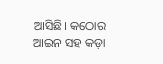ଆସିଛି। କଠୋର ଆଇନ ସହ କଡ଼ା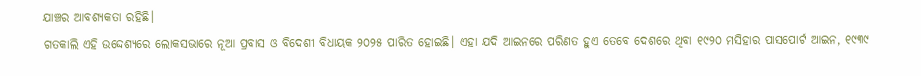ଯାଞ୍ଚର ଆବଶ୍ୟକତା ରହିଛି।
ଗତକାଲି ଏହି ଉଦ୍ଦେଶ୍ୟରେ ଲୋକସଭାରେ ନୂଆ ପ୍ରବାସ ଓ ବିଦେଶୀ ବିଧାୟକ ୨୦୨୫ ପାରିତ ହୋଇଛି। ଏହା ଯଦି ଆଇନରେ ପରିଣତ ହୁଏ ତେବେ ଦେଶରେ ଥିବା ୧୯୨୦ ମସିହାର ପାସପୋର୍ଟ ଆଇନ, ୧୯୩୯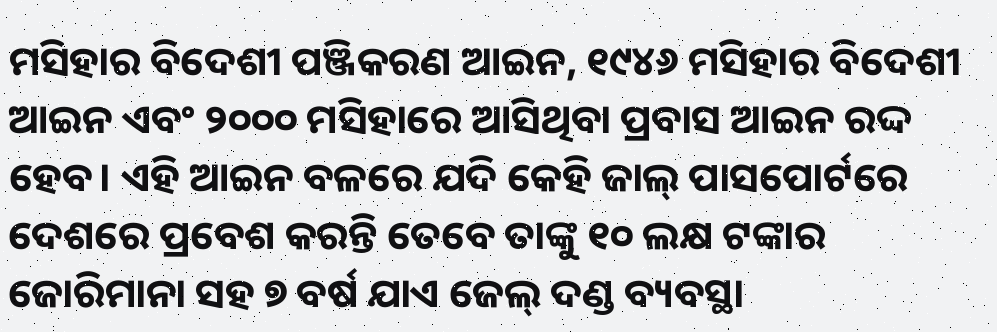ମସିହାର ବିଦେଶୀ ପଞ୍ଜିକରଣ ଆଇନ, ୧୯୪୬ ମସିହାର ବିଦେଶୀ ଆଇନ ଏବଂ ୨୦୦୦ ମସିହାରେ ଆସିଥିବା ପ୍ରବାସ ଆଇନ ରଦ୍ଦ ହେବ। ଏହି ଆଇନ ବଳରେ ଯଦି କେହି ଜାଲ୍ ପାସପୋର୍ଟରେ ଦେଶରେ ପ୍ରବେଶ କରନ୍ତି ତେବେ ତାଙ୍କୁ ୧୦ ଲକ୍ଷ ଟଙ୍କାର ଜୋରିମାନା ସହ ୭ ବର୍ଷ ଯାଏ ଜେଲ୍ ଦଣ୍ଡ ବ୍ୟବସ୍ଥା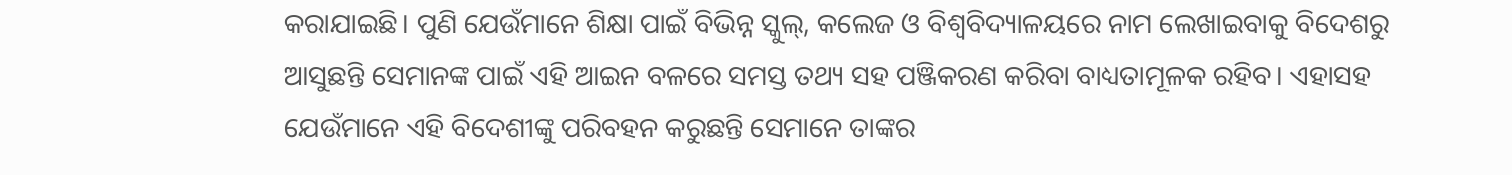କରାଯାଇଛି। ପୁଣି ଯେଉଁମାନେ ଶିକ୍ଷା ପାଇଁ ବିଭିନ୍ନ ସ୍କୁଲ୍, କଲେଜ ଓ ବିଶ୍ୱବିଦ୍ୟାଳୟରେ ନାମ ଲେଖାଇବାକୁ ବିଦେଶରୁ ଆସୁଛନ୍ତି ସେମାନଙ୍କ ପାଇଁ ଏହି ଆଇନ ବଳରେ ସମସ୍ତ ତଥ୍ୟ ସହ ପଞ୍ଜିକରଣ କରିବା ବାଧ୍ୟତାମୂଳକ ରହିବ। ଏହାସହ ଯେଉଁମାନେ ଏହି ବିଦେଶୀଙ୍କୁ ପରିବହନ କରୁଛନ୍ତି ସେମାନେ ତାଙ୍କର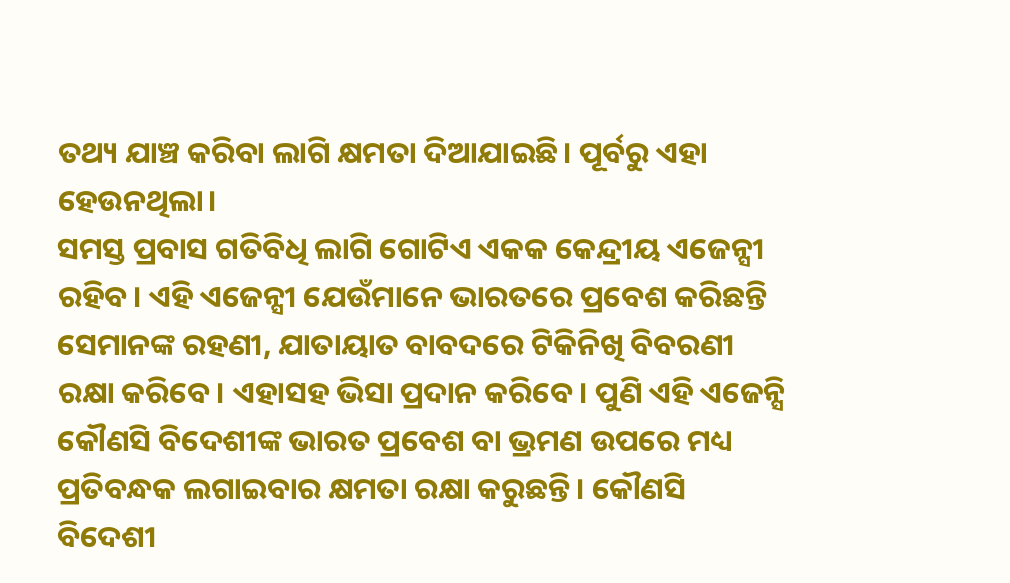ତଥ୍ୟ ଯାଞ୍ଚ କରିବା ଲାଗି କ୍ଷମତା ଦିଆଯାଇଛି। ପୂର୍ବରୁ ଏହା ହେଉନଥିଲା।
ସମସ୍ତ ପ୍ରବାସ ଗତିବିଧି ଲାଗି ଗୋଟିଏ ଏକକ କେନ୍ଦ୍ରୀୟ ଏଜେନ୍ସୀ ରହିବ। ଏହି ଏଜେନ୍ସୀ ଯେଉଁମାନେ ଭାରତରେ ପ୍ରବେଶ କରିଛନ୍ତି ସେମାନଙ୍କ ରହଣୀ, ଯାତାୟାତ ବାବଦରେ ଟିକିନିଖି ବିବରଣୀ ରକ୍ଷା କରିବେ। ଏହାସହ ଭିସା ପ୍ରଦାନ କରିବେ। ପୁଣି ଏହି ଏଜେନ୍ସି କୌଣସି ବିଦେଶୀଙ୍କ ଭାରତ ପ୍ରବେଶ ବା ଭ୍ରମଣ ଉପରେ ମଧ୍ୟ ପ୍ରତିବନ୍ଧକ ଲଗାଇବାର କ୍ଷମତା ରକ୍ଷା କରୁଛନ୍ତି। କୌଣସି ବିଦେଶୀ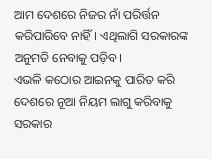ଆମ ଦେଶରେ ନିଜର ନାଁ ପରିର୍ତ୍ତନ କରିପାରିବେ ନାହିଁ। ଏଥିଲାଗି ସରକାରଙ୍କ ଅନୁମତି ନେବାକୁ ପଡ଼ିବ।
ଏଭଳି କଠୋର ଆଇନକୁ ପାରିତ କରି ଦେଶରେ ନୂଆ ନିୟମ ଲାଗୁ କରିବାକୁ ସରକାର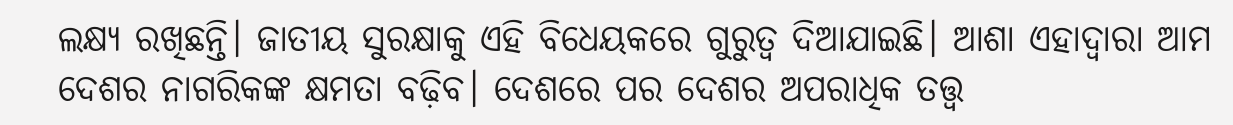ଲକ୍ଷ୍ୟ ରଖିଛନ୍ତି। ଜାତୀୟ ସୁରକ୍ଷାକୁ ଏହି ବିଧେୟକରେ ଗୁରୁତ୍ୱ ଦିଆଯାଇଛି। ଆଶା ଏହାଦ୍ୱାରା ଆମ ଦେଶର ନାଗରିକଙ୍କ କ୍ଷମତା ବଢ଼ିବ। ଦେଶରେ ପର ଦେଶର ଅପରାଧିକ ତତ୍ତ୍ୱ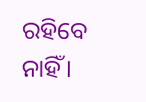ରହିବେ ନାହିଁ।